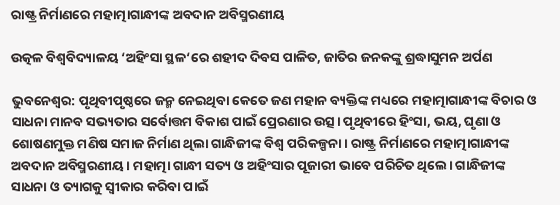ରାଷ୍ଟ୍ର ନିର୍ମାଣରେ ମହାତ୍ମାଗାନ୍ଧୀଙ୍କ ଅବଦାନ ଅବିସ୍ମରଣୀୟ

ଉତ୍କଳ ବିଶ୍ବବିଦ୍ୟାଳୟ ‘ଅହିଂସା ସ୍ଥଳ‘ରେ ଶହୀଦ ଦିବସ ପାଳିତ, ଜାତିର ଜନକଙ୍କୁ ଶ୍ରଦ୍ଧାସୁମନ ଅର୍ପଣ

ଭୁବନେଶ୍ବର: ପୃଥିବୀପୃଷ୍ଠରେ ଜନ୍ମ ନେଇଥିବା କେତେ ଜଣ ମହାନ ବ୍ୟକ୍ତିଙ୍କ ମଧ୍ୟରେ ମହାତ୍ମାଗାନ୍ଧୀଙ୍କ ବିଚାର ଓ ସାଧନା ମାନବ ସଭ୍ୟତାର ସର୍ବୋତ୍ତମ ବିକାଶ ପାଇଁ ପ୍ରେରଣାର ଉତ୍ସ। ପୃଥିବୀରେ ହିଂସା, ଭୟ, ଘୃଣା ଓ ଶୋଷଣମୁକ୍ତ ମଣିଷ ସମାଜ ନିର୍ମାଣ ଥିଲା ଗାନ୍ଧିଜୀଙ୍କ ବିଶ୍ୱ ପରିକଳ୍ପନା। ରାଷ୍ଟ୍ର ନିର୍ମାଣରେ ମହାତ୍ମାଗାନ୍ଧୀଙ୍କ ଅବଦାନ ଅବିସ୍ମରଣୀୟ। ମହାତ୍ମା ଗାନ୍ଧୀ ସତ୍ୟ ଓ ଅହିଂସାର ପୂଜାରୀ ଭାବେ ପରିଚିତ ଥିଲେ। ଗାନ୍ଧିଜୀଙ୍କ ସାଧନା ଓ ତ୍ୟାଗକୁ ସ୍ୱୀକାର କରିବା ପାଇଁ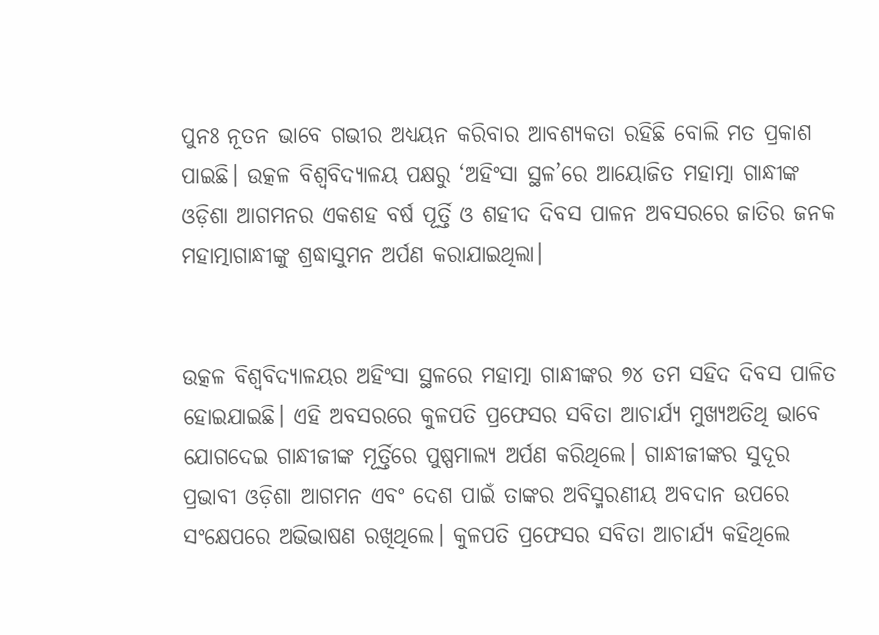ପୁନଃ ନୂତନ ଭାବେ ଗଭୀର ଅଧ୍ୟୟନ କରିବାର ଆବଶ୍ୟକତା ରହିଛି ବୋଲି ମତ ପ୍ରକାଶ ପାଇଛି। ଉତ୍କଳ ବିଶ୍ବବିଦ୍ୟାଳୟ ପକ୍ଷରୁ ‘ଅହିଂସା ସ୍ଥଳ’ରେ ଆୟୋଜିତ ମହାତ୍ମା ଗାନ୍ଧୀଙ୍କ ଓଡ଼ିଶା ଆଗମନର ଏକଶହ ବର୍ଷ ପୂର୍ତ୍ତି ଓ ଶହୀଦ ଦିବସ ପାଳନ ଅବସରରେ ଜାତିର ଜନକ ମହାତ୍ମାଗାନ୍ଧୀଙ୍କୁ ଶ୍ରଦ୍ଧାସୁମନ ଅର୍ପଣ କରାଯାଇଥିଲା।


ଉତ୍କଳ ବିଶ୍ୱବିଦ୍ୟାଳୟର ଅହିଂସା ସ୍ଥଳରେ ମହାତ୍ମା ଗାନ୍ଧୀଙ୍କର ୭୪ ତମ ସହିଦ ଦିବସ ପାଳିତ ହୋଇଯାଇଛି। ଏହି ଅବସରରେ କୁଳପତି ପ୍ରଫେସର ସବିତା ଆଚାର୍ଯ୍ୟ ମୁଖ୍ୟଅତିଥି ଭାବେ ଯୋଗଦେଇ ଗାନ୍ଧୀଜୀଙ୍କ ମୂର୍ତ୍ତିରେ ପୁଷ୍ପମାଲ୍ୟ ଅର୍ପଣ କରିଥିଲେ। ଗାନ୍ଧୀଜୀଙ୍କର ସୁଦୂର ପ୍ରଭାବୀ ଓଡ଼ିଶା ଆଗମନ ଏବଂ ଦେଶ ପାଇଁ ତାଙ୍କର ଅବିସ୍ମରଣୀୟ ଅବଦାନ ଉପରେ ସଂକ୍ଷେପରେ ଅଭିଭାଷଣ ରଖିଥିଲେ। କୁଳପତି ପ୍ରଫେସର ସବିତା ଆଚାର୍ଯ୍ୟ କହିଥିଲେ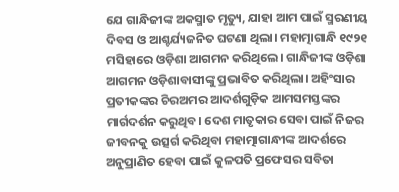ଯେ ଗାନ୍ଧିଜୀଙ୍କ ଅକସ୍ମାତ ମୃତ୍ୟୁ, ଯାହା ଆମ ପାଇଁ ସ୍ମରଣୀୟ ଦିବସ ଓ ଆଶ୍ଚର୍ଯ୍ୟଜନିତ ଘଟଣା ଥିଲା। ମହାତ୍ମାଗାନ୍ଧି ୧୯୨୧ ମସିହାରେ ଓଡ଼ିଶା ଆଗମନ କରିଥିଲେ। ଗାନ୍ଧିଜୀଙ୍କ ଓଡ଼ିଶା ଆଗମନ ଓଡ଼ିଶାବାସୀଙ୍କୁ ପ୍ରଭାବିତ କରିଥିଲା। ଅହିଂସାର ପ୍ରତୀକଙ୍କର ଚିରଅମର ଆଦର୍ଶଗୁଡ଼ିକ ଆମସମସ୍ତଙ୍କର ମାର୍ଗଦର୍ଶନ କରୁଥିବ। ଦେଶ ମାତୃକାର ସେବା ପାଇଁ ନିଜର ଜୀବନକୁ ଉତ୍ସର୍ଗ କରିଥିବା ମହାତ୍ମାଗାନ୍ଧୀଙ୍କ ଆଦର୍ଶରେ ଅନୁପ୍ରାଣିତ ହେବା ପାଇଁ କୁଳପତି ପ୍ରଫେସର ସବିତା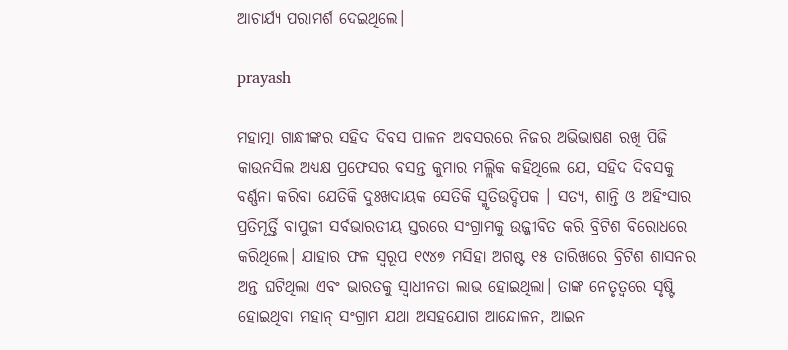ଆଚାର୍ଯ୍ୟ ପରାମର୍ଶ ଦେଇଥିଲେ।

prayash

ମହାତ୍ମା ଗାନ୍ଧୀଙ୍କର ସହିଦ ଦିବସ ପାଳନ ଅବସରରେ ନିଜର ଅଭିଭାଷଣ ରଖି ପିଜି କାଉନସିଲ ଅଧ୍ୟକ୍ଷ ପ୍ରଫେସର ବସନ୍ତ କୁମାର ମଲ୍ଲିକ କହିଥିଲେ ଯେ, ସହିଦ ଦିବସକୁ ବର୍ଣ୍ଣନା କରିବା ଯେତିକି ଦୁଃଖଦାୟକ ସେତିକି ସ୍ମୃତିଉଦ୍ଦିପକ । ସତ୍ୟ, ଶାନ୍ତି ଓ ଅହିଂସାର ପ୍ରତିମୂର୍ତ୍ତି ବାପୁଜୀ ସର୍ବଭାରତୀୟ ସ୍ତରରେ ସଂଗ୍ରାମକୁ ଉଜ୍ଜୀବିତ କରି ବ୍ରିଟିଶ ବିରୋଧରେ କରିଥିଲେ। ଯାହାର ଫଳ ସ୍ୱରୂପ ୧୯୪୭ ମସିହା ଅଗଷ୍ଟ ୧୫ ତାରିଖରେ ବ୍ରିଟିଶ ଶାସନର ଅନ୍ତ ଘଟିଥିଲା ଏବଂ ଭାରତକୁ ସ୍ବାଧୀନତା ଲାଭ ହୋଇଥିଲା। ତାଙ୍କ ନେତୃତ୍ବରେ ସୃଷ୍ଟି ହୋଇଥିବା ମହାନ୍ ସଂଗ୍ରାମ ଯଥା ଅସହଯୋଗ ଆନ୍ଦୋଳନ, ଆଇନ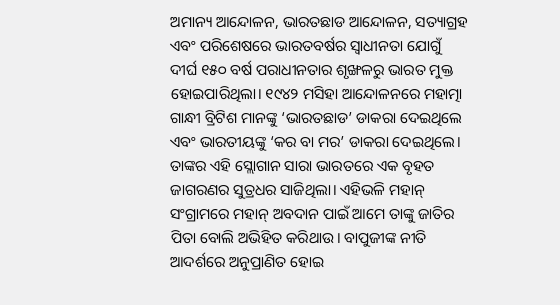ଅମାନ୍ୟ ଆନ୍ଦୋଳନ, ଭାରତଛାଡ ଆନ୍ଦୋଳନ, ସତ୍ୟାଗ୍ରହ ଏବଂ ପରିଶେଷରେ ଭାରତବର୍ଷର ସ୍ବାଧୀନତା ଯୋଗୁଁ ଦୀର୍ଘ ୧୫୦ ବର୍ଷ ପରାଧୀନତାର ଶୃଙ୍ଖଳରୁ ଭାରତ ମୁକ୍ତ ହୋଇପାରିଥିଲା। ୧୯୪୨ ମସିହା ଆନ୍ଦୋଳନରେ ମହାତ୍ମା ଗାନ୍ଧୀ ବ୍ରିଟିଶ ମାନଙ୍କୁ ‘ଭାରତଛାଡ’ ଡାକରା ଦେଇଥିଲେ ଏବଂ ଭାରତୀୟଙ୍କୁ ‘କର ବା ମର’ ଡାକରା ଦେଇଥିଲେ। ତାଙ୍କର ଏହି ସ୍ଲୋଗାନ ସାରା ଭାରତରେ ଏକ ବୃହତ ଜାଗରଣର ସୁତ୍ରଧର ସାଜିଥିଲା। ଏହିଭଳି ମହାନ୍ ସଂଗ୍ରାମରେ ମହାନ୍ ଅବଦାନ ପାଇଁ ଆମେ ତାଙ୍କୁ ଜାତିର ପିତା ବୋଲି ଅଭିହିତ କରିଥାଉ। ବାପୁଜୀଙ୍କ ନୀତି ଆଦର୍ଶରେ ଅନୁପ୍ରାଣିତ ହୋଇ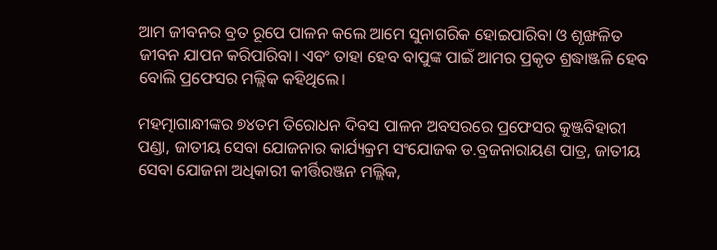ଆମ ଜୀବନର ବ୍ରତ ରୂପେ ପାଳନ କଲେ ଆମେ ସୁନାଗରିକ ହୋଇପାରିବା ଓ ଶୃଙ୍ଖଳିତ ଜୀବନ ଯାପନ କରିପାରିବା। ଏବଂ ତାହା ହେବ ବାପୁଙ୍କ ପାଇଁ ଆମର ପ୍ରକୃତ ଶ୍ରଦ୍ଧାଞ୍ଜଳି ହେବ ବୋଲି ପ୍ରଫେସର ମଲ୍ଲିକ କହିଥିଲେ।

ମହତ୍ମାଗାନ୍ଧୀଙ୍କର ୭୪ତମ ତିରୋଧନ ଦିବସ ପାଳନ ଅବସରରେ ପ୍ରଫେସର କୁଞ୍ଜବିହାରୀ ପଣ୍ଡା, ଜାତୀୟ ସେବା ଯୋଜନାର କାର୍ଯ୍ୟକ୍ରମ ସଂଯୋଜକ ଡ.ବ୍ରଜନାରାୟଣ ପାତ୍ର, ଜାତୀୟ ସେବା ଯୋଜନା ଅଧିକାରୀ କୀର୍ତ୍ତିରଞ୍ଜନ ମଲ୍ଲିକ,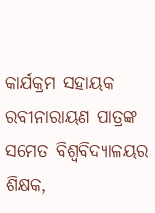କାର୍ଯକ୍ରମ ସହାୟକ ରବୀନାରାୟଣ ପାତ୍ରଙ୍କ ସମେତ ବିଶ୍ବବିଦ୍ୟାଳୟର ଶିକ୍ଷକ,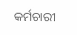କର୍ମଚାରୀ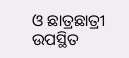ଓ ଛାତ୍ରଛାତ୍ରୀ ଉପସ୍ଥିତ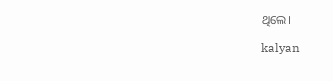ଥିଲେ।

kalyan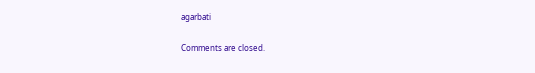agarbati

Comments are closed.